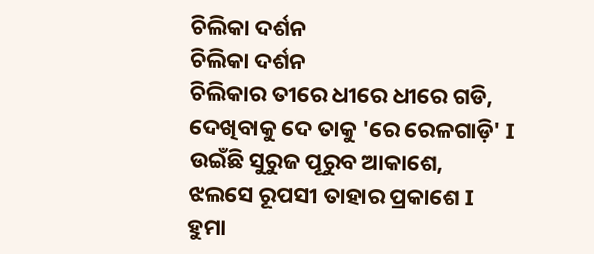ଚିଲିକା ଦର୍ଶନ
ଚିଲିକା ଦର୍ଶନ
ଚିଲିକାର ତୀରେ ଧୀରେ ଧୀରେ ଗଡି,
ଦେଖିବାକୁ ଦେ ତାକୁ 'ରେ ରେଳଗାଡ଼ି' I
ଉଇଁଛି ସୁରୁଜ ପୂରୁବ ଆକାଶେ,
ଝଲସେ ରୂପସୀ ତାହାର ପ୍ରକାଶେ I
ହୁମା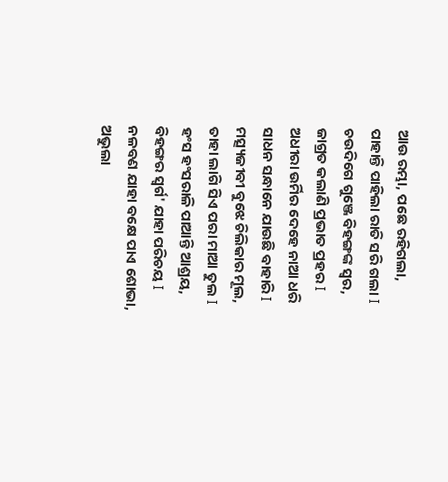ଆଉ ରମ୍ଭା, ପଛେ ରହିଗଲା,
ପାହାନ୍ତି ପାହିଲା ରାତି ସରି ଗଲା I
ଚଉଦିଗେ ଗୁଞ୍ଜେ ବିହଙ୍ଗଙ୍କ ସ୍ଵର,
ଜାଗ୍ରତ କଲାଣି ପ୍ରଭାତ ପ୍ରହର I
ଅଧୀରା ଉର୍ମିର ଦେହେ ନାଆ ଧରି
ସାଧନ ସନ୍ଧାନେ ଯାଉଛି ବାହାରି I
ମତ୍ସ୍ୟଜୀବୀ ବୁଝେ ଚିଲିକାର ମୂଲ,
ତାହା ଲାଗି ସିଏ ପରା ମାଆ ତୁଲ I
ହଂସ ହଂସରାଳି ପାଆନ୍ତି ଆଶ୍ରୟ,
ବିହଙ୍ଗର ସ୍ଵର୍ଗ' ଯାହା ପରିଚୟ I
ନଳବଣ ଯାହା ବକ୍ଷେ ପାଏ ଶୋଭା,
ଅଭୁଲା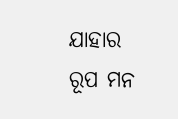ଯାହାର ରୂପ ମନ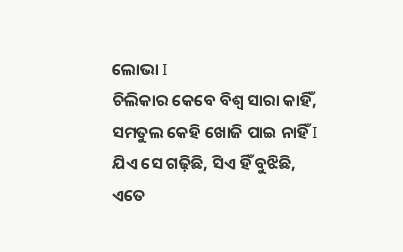ଲୋଭା I
ଚିଲିକାର କେବେ ବିଶ୍ଵ ସାରା କାହିଁ,
ସମତୁଲ କେହି ଖୋଜି ପାଇ ନାହିଁ I
ଯିଏ ସେ ଗଢ଼ିଛି, ସିଏ ହିଁ ବୁଝିଛି,
ଏତେ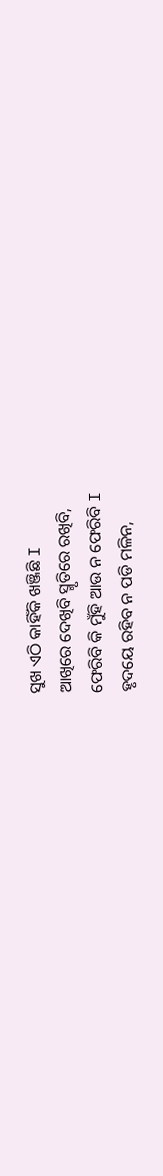ସୁଖ ଏଠି କାହିଁକି ଖଞ୍ଜିଛି I
ଆଖିରେ ଦେଖିବି ସ୍ମୃତିରେ ରଖିବି,
ଫେରିବି କି ମୁଁହି ଆଉ ନ ଫେରିବି I
ହୃଦୟେ ରହିବ ନ ପଡି ମଳିନ,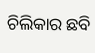ଚିଲିକାର ଛବି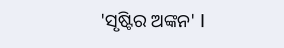'ସୃଷ୍ଟିର ଅଙ୍କନ' I